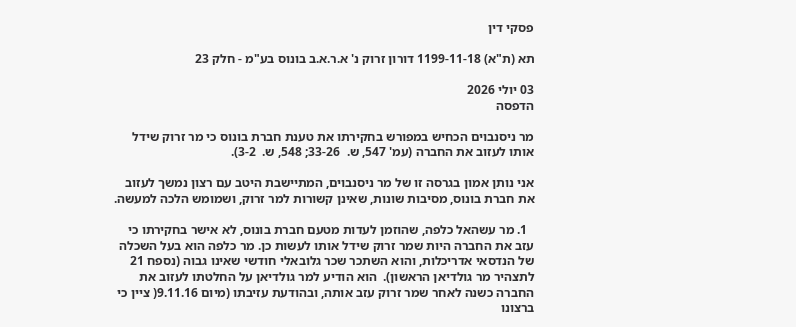פסקי דין

תא (ת"א) 1199-11-18 דורון זרוק נ' א.ר.א.ב בונוס בע"מ - חלק 23

03 יולי 2026
הדפסה

מר ניסנבוים הכחיש במפורש בחקירתו את טענת חברת בונוס כי מר זרוק שידל אותו לעזוב את החברה (עמ' 547, ש.  33-26; 548, ש.  3-2).

אני נותן אמון בגרסה זו של מר ניסנבוים, המתיישבת היטב עם רצון נמשך לעזוב את חברת בונוס, מסיבות שונות, שאינן קשורות למר זרוק, ושמומש הלכה למעשה.

  1. מר עשהאל כלפה, שהוזמן לעדות מטעם חברת בונוס, לא אישר בחקירתו כי עזב את החברה היות שמר זרוק שידל אותו לעשות כן. מר כלפה הוא בעל השכלה של הנדסאי אדריכלות, והוא השתכר שכר גלובאלי חודשי שאינו גבוה (נספח 21 לתצהיר מר גולדיאן הראשון).  הוא הודיע למר גולדיאן על החלטתו לעזוב את החברה כשנה לאחר שמר זרוק עזב אותה, ובהודעת עזיבתו (מיום 9.11.16( ציין כי ברצונו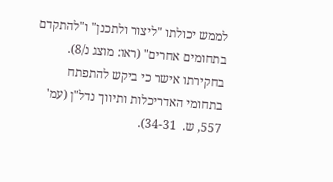לממש יכולתו "ליצור ולתכנן" ו"להתקדם בתחומים אחרים" (ראו: מוצג נ/8).  בחקירתו אישר כי ביקש להתפתח בתחומי האדריכלות ותיווך נדל"ן (עמ' 557, ש.  34-31).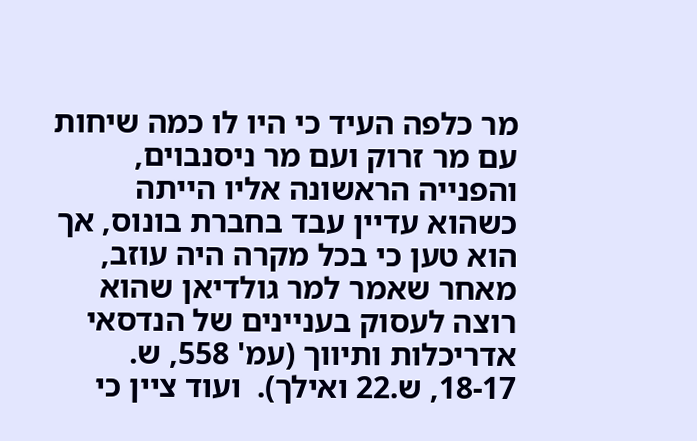מר כלפה העיד כי היו לו כמה שיחות עם מר זרוק ועם מר ניסנבוים, והפנייה הראשונה אליו הייתה כשהוא עדיין עבד בחברת בונוס, אך הוא טען כי בכל מקרה היה עוזב, מאחר שאמר למר גולדיאן שהוא רוצה לעסוק בעניינים של הנדסאי אדריכלות ותיווך (עמ' 558, ש.  18-17, ש.22 ואילך).  ועוד ציין כי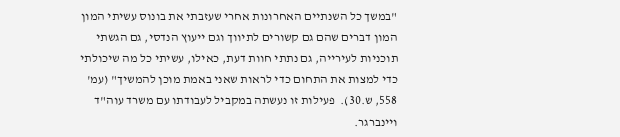"במשך כל השנתיים האחרונות אחרי שעזבתי את בונוס עשיתי המון המון דברים שהם גם קשורים לתיווך וגם ייעוץ הנדסי, גם הגשתי תוכניות לעירייה, גם נתתי חוות דעת, כאילו, עשיתי כל מה שיכולתי כדי למצות את התחום כדי לראות שאני באמת מוכן להמשיך" (עמ' 558, ש.30).  פעילות זו נעשתה במקביל לעבודתו עם משרד עוה"ד ויינברגר.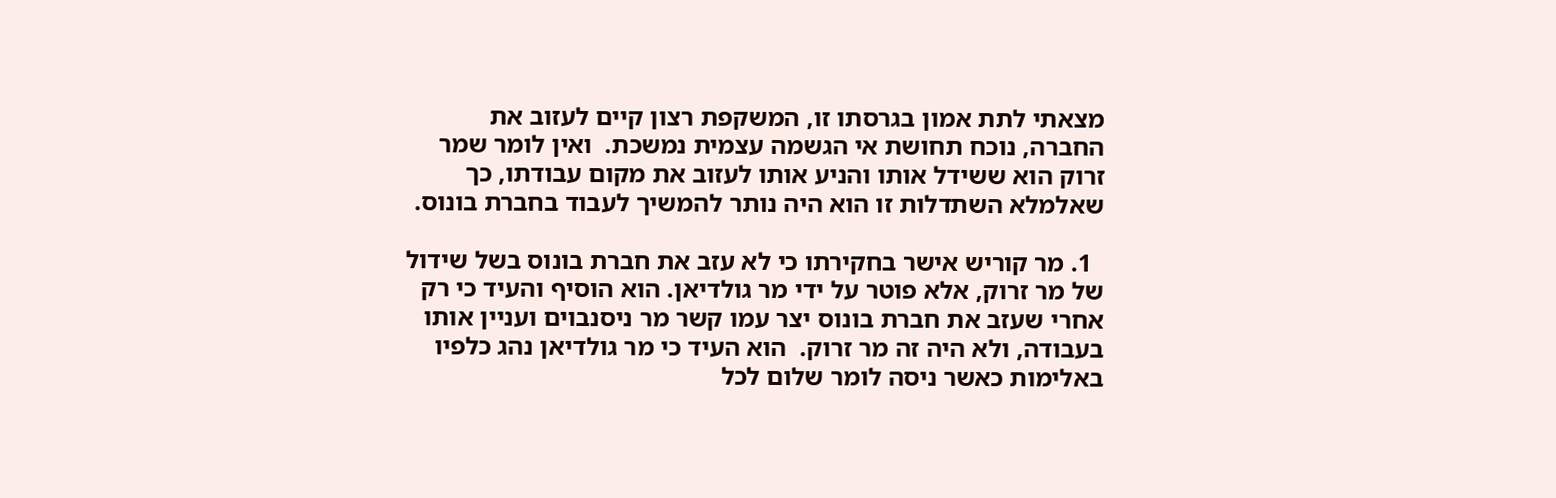מצאתי לתת אמון בגרסתו זו, המשקפת רצון קיים לעזוב את החברה, נוכח תחושת אי הגשמה עצמית נמשכת.  ואין לומר שמר זרוק הוא ששידל אותו והניע אותו לעזוב את מקום עבודתו, כך שאלמלא השתדלות זו הוא היה נותר להמשיך לעבוד בחברת בונוס.

  1. מר קוריש אישר בחקירתו כי לא עזב את חברת בונוס בשל שידול של מר זרוק, אלא פוטר על ידי מר גולדיאן. הוא הוסיף והעיד כי רק אחרי שעזב את חברת בונוס יצר עמו קשר מר ניסנבוים ועניין אותו בעבודה, ולא היה זה מר זרוק.  הוא העיד כי מר גולדיאן נהג כלפיו באלימות כאשר ניסה לומר שלום לכל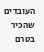העובדים שהכיר בטרם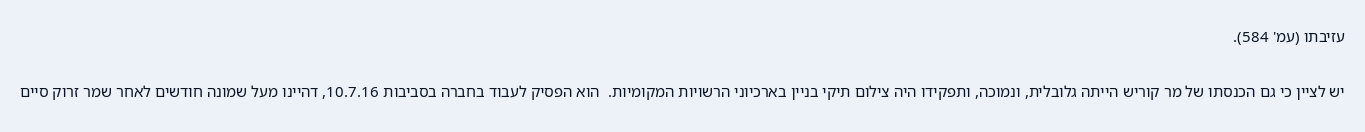עזיבתו (עמ' 584).

יש לציין כי גם הכנסתו של מר קוריש הייתה גלובלית, ונמוכה, ותפקידו היה צילום תיקי בניין בארכיוני הרשויות המקומיות.  הוא הפסיק לעבוד בחברה בסביבות 10.7.16, דהיינו מעל שמונה חודשים לאחר שמר זרוק סיים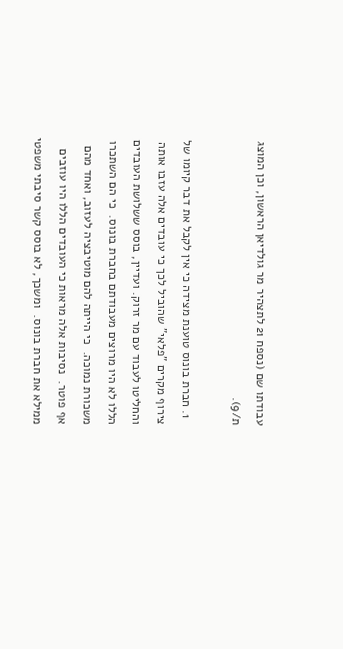עבודתו שם (נספח 21 לתצהיר מר גולדיאן הראשון, וכן המוצג ת/9).

  1. חברת בונוס טוענת מצידה כי אין לקבל את דבר קיומו של צירוף מקרים "פלאי" שהוביל לכך כי עובדים אלה עזבו אותה והחליטו לעבוד עם מר זרוק. ועדיין, בוסס ששלושת העובדים הללו לא היו מרוצים מעבודתם בחברת בונוס.  כי הם השתכרו משכורת נמוכה.  כי הייתה להם מוטיבציה לעזוב, ואחד מהם אף פוטר.  נסיבות אלה מראות כי העובדים הללו היו עוזבים ממילא את חברת בונוס.  ומשכך, לא בוסס קשר סיבתי משפטי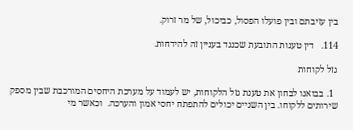בין עזיבתם ובין פועלו הפסול, כביכול, של מר זרוק.

114.   דין טענות התובעת שכנגד בעניין זה להידחות.

גזל לקוחות

  1. בבואנו לבחון את טענת גזל הלקוחות, יש לעמוד על מערכת היחסים המורכבת שבין מספק שירותים ללקוחו. בין השניים יכולים להתפתח יחסי אמון והערכה.  וכאשר מי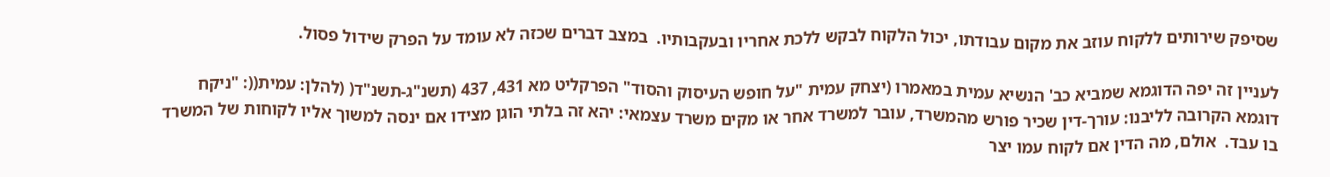שסיפק שירותים ללקוח עוזב את מקום עבודתו, יכול הלקוח לבקש ללכת אחריו ובעקבותיו.  במצב דברים שכזה לא עומד על הפרק שידול פסול.

לעניין זה יפה הדוגמא שמביא כב' הנשיא עמית במאמרו (יצחק עמית "על חופש העיסוק והסוד" הפרקליט מא 431, 437 (תשנ"ג-תשנ"ד( (להלן: עמית((: "ניקח דוגמא הקרובה לליבנו: עורך-דין שכיר פורש מהמשרד, עובר למשרד אחר או מקים משרד עצמאי: יהא זה בלתי הוגן מצידו אם ינסה למשוך אליו לקוחות של המשרד בו עבד.  אולם, מה הדין אם לקוח עמו יצר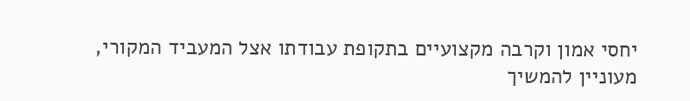יחסי אמון וקרבה מקצועיים בתקופת עבודתו אצל המעביד המקורי, מעוניין להמשיך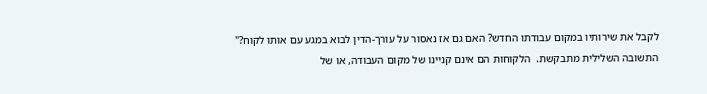לקבל את שירותיו במקום עבודתו החדש? האם גם אז נאסור על עורך-הדין לבוא במגע עם אותו לקוח?" התשובה השלילית מתבקשת.  הלקוחות הם אינם קניינו של מקום העבודה, או של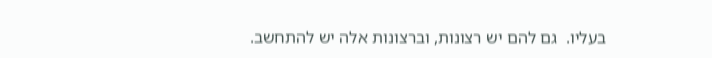בעליו.  גם להם יש רצונות, וברצונות אלה יש להתחשב.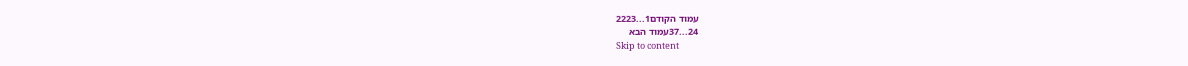עמוד הקודם1...2223
24...37עמוד הבא
Skip to content